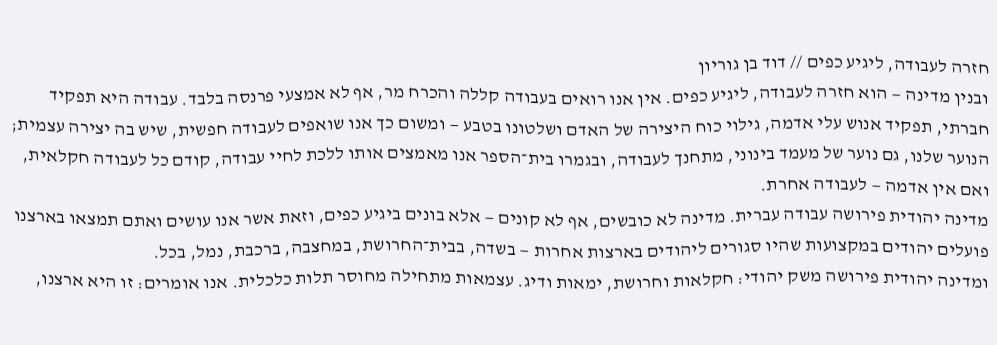חזרה לעבודה, ליגיע כפים // דוד בן גוריון
ובנין מדינה — הוא חזרה לעבודה, ליגיע כפים. אין אנו רואים בעבודה קללה והכרח מר, אף לא אמצעי פרנסה בלבד. עבודה היא תפקיד חברתי, תפקיד אנוש עלי אדמה, גילוי כוח היצירה של האדם ושלטונו בטבע — ומשום כך אנו שואפים לעבודה חפשית, שיש בה יצירה עצמית; הנוער שלנו, גם נוער של מעמד בינוני, מתחנך לעבודה, ובגמרו בית־הספר אנו מאמצים אותו ללכת לחיי עבודה, קודם כל לעבודה חקלאית, ואם אין אדמה — לעבודה אחרת.
מדינה יהודית פירושה עבודה עברית. מדינה לא כובשים, אף לא קונים — אלא בונים ביגיע כפים, וזאת אשר אנו עושים ואתם תמצאו בארצנו פועלים יהודים במקצועות שהיו סגורים ליהודים בארצות אחרות — בשדה, בבית־החרושת, במחצבה, ברכבת, נמל, בכל.
ומדינה יהודית פירושה משק יהודי: חקלאות וחרושת, ימאות ודיג. עצמאות מתחילה מחוסר תלות כלכלית. אנו אומרים: זו היא ארצנו,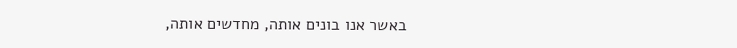באשר אנו בונים אותה, מחדשים אותה,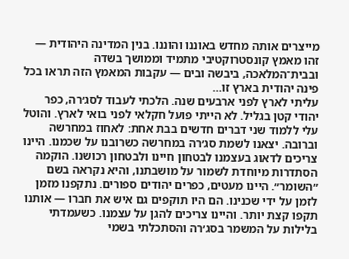מייצרים אותה מחדש באוננו והוננו. בנין המדינה היהודית — זהו מאמץ קונסטרוקטיבי מתמיד וממושך בשדה ובבית־המלאכה, ביבשה ובים — עקבות המאמץ הזה תראו בכל פינה יהודית בארץ זו…
עליתי לארץ לפני ארבעים שנה. הלכתי לעבוד לסג׳רה, כפר יהודי קטן בגליל. לא הייתי פועל חקלאי לפני בואי לארץ. והוטל עלי ללמוד שני דברים חדשים בבת אחת: לאחוז במחרשה וברובה. יצאנו לשמת סג׳רה במחרשה כשרובנו על שכמנו. היינו צריכים לדאוג בעצמנו לבטחון חיינו ולבטחון רכושנו. הוקמה הסתדרות מיוחדת לשמור על מושבתנו, והיא נקראה בשם ״השומר״. היינו מעטים, כפרים יהודים ספורים. נתקפנו מזמן לזמן על ידי שכנינו. הם היו תוקפים גם איש את חברו — אותנו תקפו קצת יותר. והיינו צריכים להגן על עצמנו. כשעמדתי בלילות על המשמר בסג׳רה והסתכלתי בשמי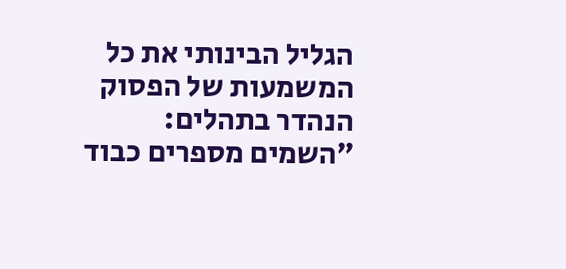הגליל הבינותי את כל המשמעות של הפסוק הנהדר בתהלים: ״השמים מספרים כבוד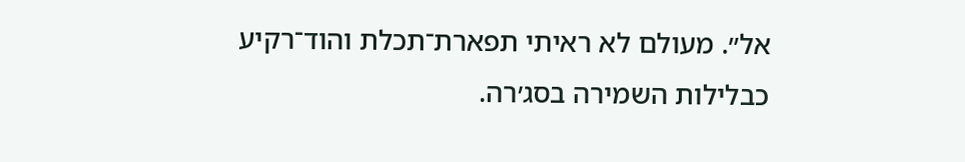אל״. מעולם לא ראיתי תפארת־תכלת והוד־רקיע כבלילות השמירה בסג׳רה.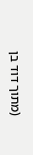(מתוך דוד בן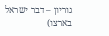גוריון – דבר ישראל בארצו)